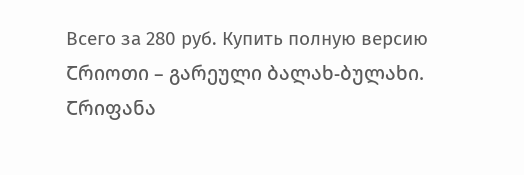Всего за 280 руб. Купить полную версию
Ⴀრიოთი – გარეული ბალახ-ბულახი.
Ⴀრიფანა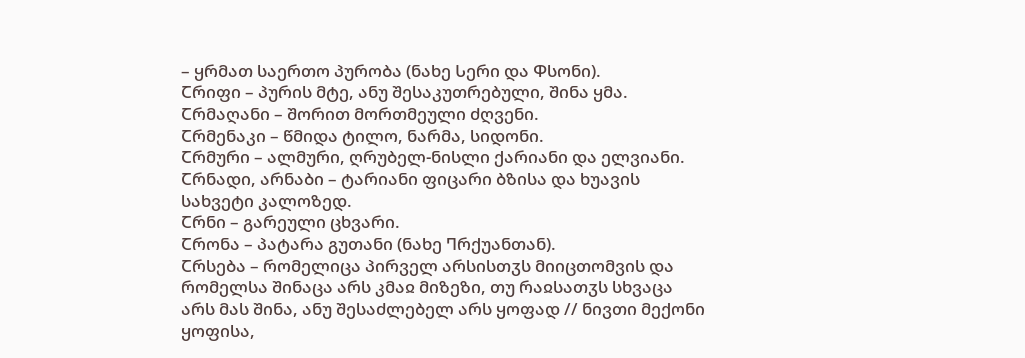– ყრმათ საერთო პურობა (ნახე Ⴑერი და Ⴔსონი).
Ⴀრიფი – პურის მტე, ანუ შესაკუთრებული, შინა ყმა.
Ⴀრმაღანი – შორით მორთმეული ძღვენი.
Ⴀრმენაკი – წმიდა ტილო, ნარმა, სიდონი.
Ⴀრმური – ალმური, ღრუბელ-ნისლი ქარიანი და ელვიანი.
Ⴀრნადი, არნაბი – ტარიანი ფიცარი ბზისა და ხუავის სახვეტი კალოზედ.
Ⴀრნი – გარეული ცხვარი.
Ⴀრონა – პატარა გუთანი (ნახე Ⴄრქუანთან).
Ⴀრსება – რომელიცა პირველ არსისთჳს მიიცთომვის და რომელსა შინაცა არს კმაჲ მიზეზი, თუ რაჲსათჳს სხვაცა არს მას შინა, ანუ შესაძლებელ არს ყოფად // ნივთი მექონი ყოფისა,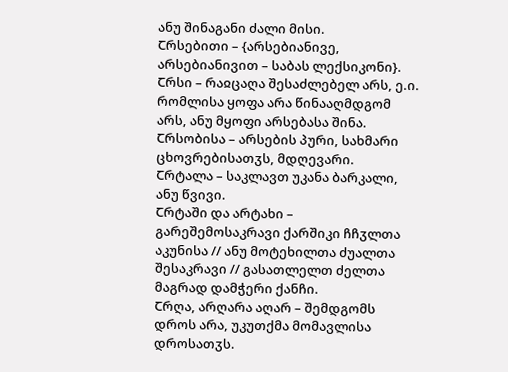ანუ შინაგანი ძალი მისი.
Ⴀრსებითი – {არსებიანივე, არსებიანივით – საბას ლექსიკონი}.
Ⴀრსი – რაჲცაღა შესაძლებელ არს, ე.ი. რომლისა ყოფა არა წინააღმდგომ არს, ანუ მყოფი არსებასა შინა.
Ⴀრსობისა – არსების პური, სახმარი ცხოვრებისათჳს, მდღევარი.
Ⴀრტალა – საკლავთ უკანა ბარკალი, ანუ წვივი.
Ⴀრტაში და არტახი – გარეშემოსაკრავი ქარშიკი ჩჩჳლთა აკუნისა // ანუ მოტეხილთა ძუალთა შესაკრავი // გასათლელთ ძელთა მაგრად დამჭერი ქანჩი.
Ⴀრღა, არღარა აღარ – შემდგომს დროს არა, უკუთქმა მომავლისა დროსათჳს.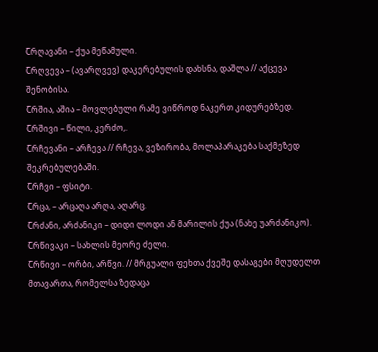Ⴀრღავანი – ქუა მეწამული.
Ⴀრღვევა – (ავარღვევ) დაკერებულის დახსნა, დაშლა // აქცევა შენობისა.
Ⴀრშია, აშია – მოვლებული რამე ვიწროდ ნაკერთ კიდურებზედ.
Ⴀრშივი – წილი, კერძო,.
Ⴀრჩევანი – არჩევა // რჩევა, ვეზირობა, მოლაპარაკება საქმეზედ შეკრებულებაში.
Ⴀრჩვი – ფსიტი.
Ⴀრცა, – არცაღა არღა, აღარც.
Ⴀრძანი, არძანიკი – დიდი ლოდი ან მარილის ქუა (ნახე უარძანიკო).
Ⴀრწივაკი – სახლის მეორე ძელი.
Ⴀრწივი – ორბი, არწვი. // მრგუალი ფეხთა ქვეშე დასაგები მღუდელთ მთავართა, რომელსა ზედაცა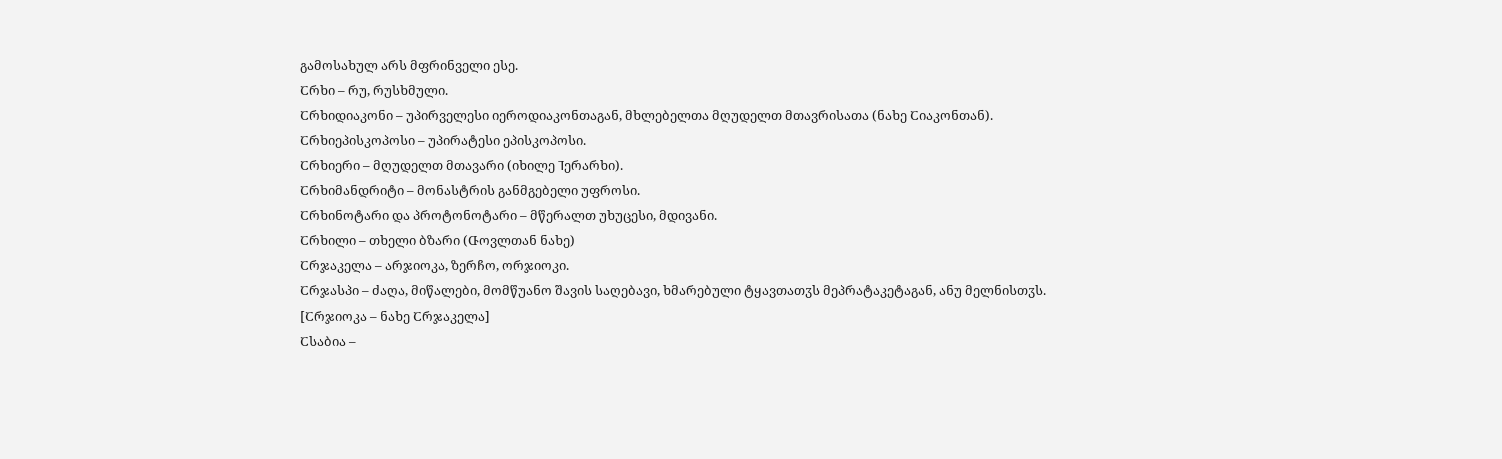გამოსახულ არს მფრინველი ესე.
Ⴀრხი – რუ, რუსხმული.
Ⴀრხიდიაკონი – უპირველესი იეროდიაკონთაგან, მხლებელთა მღუდელთ მთავრისათა (ნახე Ⴀიაკონთან).
Ⴀრხიეპისკოპოსი – უპირატესი ეპისკოპოსი.
Ⴀრხიერი – მღუდელთ მთავარი (იხილე Ⴈერარხი).
Ⴀრხიმანდრიტი – მონასტრის განმგებელი უფროსი.
Ⴀრხინოტარი და პროტონოტარი – მწერალთ უხუცესი, მდივანი.
Ⴀრხილი – თხელი ბზარი (Ⴇოვლთან ნახე)
Ⴀრჯაკელა – არჯიოკა, ზერჩო, ორჯიოკი.
Ⴀრჯასპი – ძაღა, მიწალები, მომწუანო შავის საღებავი, ხმარებული ტყავთათჳს მეპრატაკეტაგან, ანუ მელნისთჳს.
[Ⴀრჯიოკა – ნახე Ⴀრჯაკელა]
Ⴀსაბია –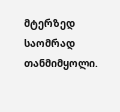მტერზედ საომრად თანმიმყოლი.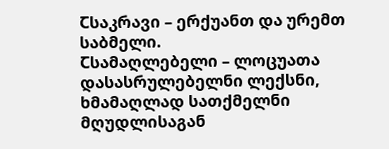Ⴀსაკრავი – ერქუანთ და ურემთ საბმელი.
Ⴀსამაღლებელი – ლოცუათა დასასრულებელნი ლექსნი, ხმამაღლად სათქმელნი მღუდლისაგან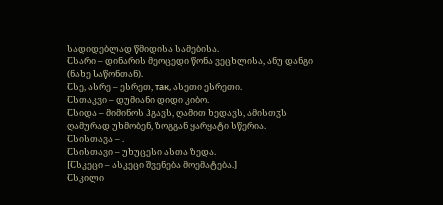სადიდებლად წმიდისა სამებისა.
Ⴀსარი – დინარის მეოცედი წონა ვეცხლისა, ანუ დანგი (ნახე Ⴑაწონთან).
Ⴀსე, ასრე – ესრეთ, так, ასეთი ესრეთი.
Ⴀსთაკვი – დუმიანი დიდი კიბო.
Ⴀსიდა – მიმინოს ჰგავს, ღამით ხედავს, ამისთჳს ღამურად უხმობენ, ზოგგან ყარყატი სწერია.
Ⴀსისთავა – .
Ⴀსისთავი – უხუცესი ასთა ზედა.
[Ⴀსკეცი – ასკეცი შვენება მოემატება.]
Ⴀსკილი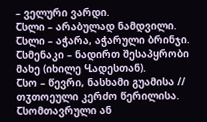– ველური ვარდი.
Ⴀსლი – არაბულად ნამდვილი.
Ⴀსლი – აჭარა, აჭარული ბრინჯი.
Ⴀსმენაკი – ნადირთ შესაპყრობი მახე (იხილე Ⴁადესთან).
Ⴀსო – წევრი, ნასხამი გუამისა // თჳთოეული კერძო წერილისა.
Ⴀსომთავრული ან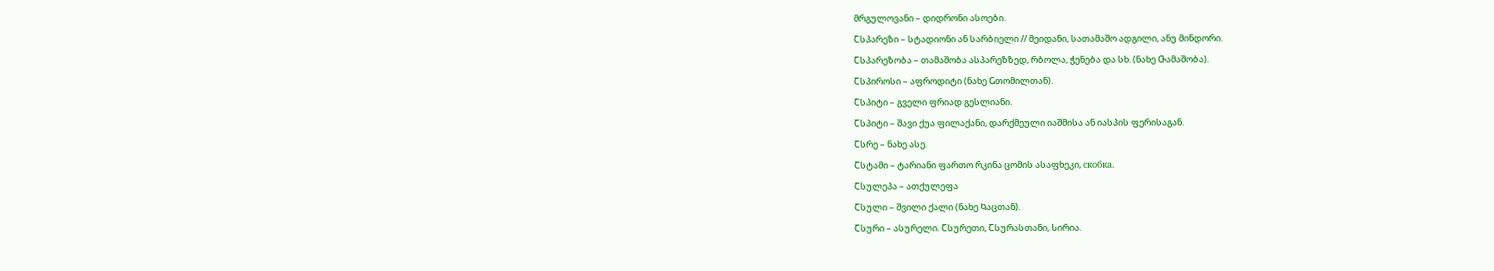მრგულოვანი – დიდრონი ასოები.
Ⴀსპარეზი – სტადიონი ან სარბიელი // მეიდანი, სათამაშო ადგილი, ანუ მინდორი.
Ⴀსპარეზობა – თამაშობა ასპარეზზედ, რბოლა, ჭენება და სხ. (ნახე Ⴇამაშობა).
Ⴀსპიროსი – აფროდიტი (ნახე Ⴚთომილთან).
Ⴀსპიტი – გველი ფრიად გესლიანი.
Ⴀსპიტი – შავი ქუა ფილაქანი, დარქმეული იაშმისა ან იასპის ფერისაგან.
Ⴀსრე – ნახე ასე.
Ⴀსტამი – ტარიანი ფართო რკინა ცომის ასაფხეკი, скобка.
Ⴀსულეპა – ათქულეფა
Ⴀსული – შვილი ქალი (ნახე Ⴉაცთან).
Ⴀსური – ასურელი. Ⴀსურეთი, Ⴀსურასთანი, Ⴑირია.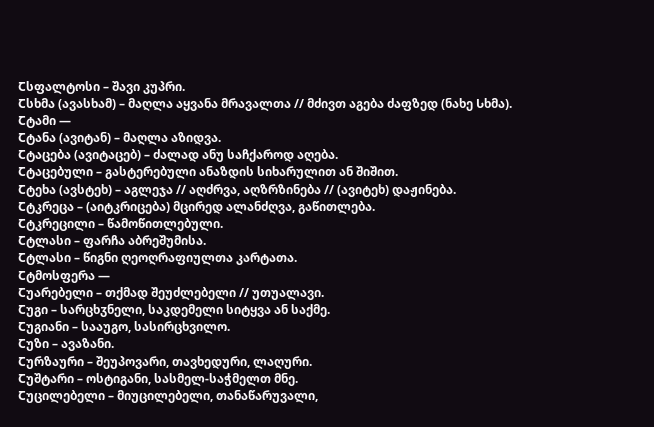Ⴀსფალტოსი – შავი კუპრი.
Ⴀსხმა (ავასხამ) – მაღლა აყვანა მრავალთა // მძივთ აგება ძაფზედ (ნახე Ⴑხმა).
Ⴀტამი —
Ⴀტანა (ავიტან) – მაღლა აზიდვა.
Ⴀტაცება (ავიტაცებ) – ძალად ანუ საჩქაროდ აღება.
Ⴀტაცებული – გასტერებული ანაზდის სიხარულით ან შიშით.
Ⴀტეხა (ავსტეხ) – აგლეჯა // აღძრვა, აღზრზინება // (ავიტეხ) დაჟინება.
Ⴀტკრეცა – (აიტკრიცება) მცირედ ალანძღვა, გაწითლება.
Ⴀტკრეცილი – წამოწითლებული.
Ⴀტლასი – ფარჩა აბრეშუმისა.
Ⴀტლასი – წიგნი ღეოღრაფიულთა კარტათა.
Ⴀტმოსფერა —
Ⴀუარებელი – თქმად შეუძლებელი // უთუალავი.
Ⴀუგი – სარცხჳნელი, საკდემელი სიტყვა ან საქმე.
Ⴀუგიანი – სააუგო, სასირცხვილო.
Ⴀუზი – ავაზანი.
Ⴀურზაური – შეუპოვარი, თავხედური, ლაღური.
Ⴀუშტარი – ოსტიგანი, სასმელ-საჭმელთ მნე.
Ⴀუცილებელი – მიუცილებელი, თანაწარუვალი,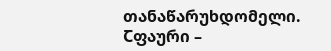თანაწარუხდომელი.
Ⴀფაური –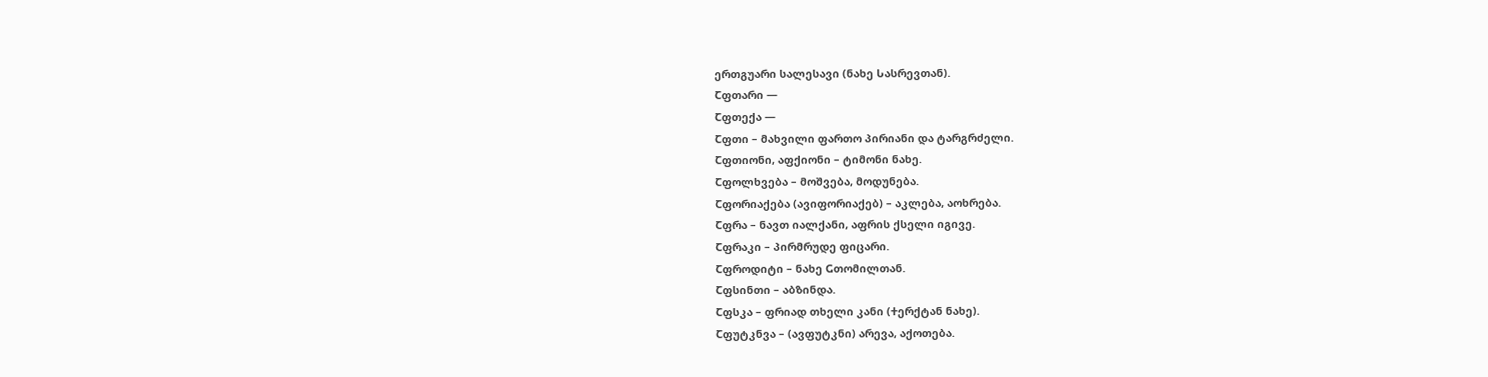ერთგუარი სალესავი (ნახე Ⴑასრევთან).
Ⴀფთარი —
Ⴀფთექა —
Ⴀფთი – მახვილი ფართო პირიანი და ტარგრძელი.
Ⴀფთიონი, აფქიონი – ტიმონი ნახე.
Ⴀფოლხვება – მოშვება, მოდუნება.
Ⴀფორიაქება (ავიფორიაქებ) – აკლება, აოხრება.
Ⴀფრა – ნავთ იალქანი, აფრის ქსელი იგივე.
Ⴀფრაკი – პირმრუდე ფიცარი.
Ⴀფროდიტი – ნახე Ⴚთომილთან.
Ⴀფსინთი – აბზინდა.
Ⴀფსკა – ფრიად თხელი კანი (Ⴕერქტან ნახე).
Ⴀფუტკნვა – (ავფუტკნი) არევა, აქოთება.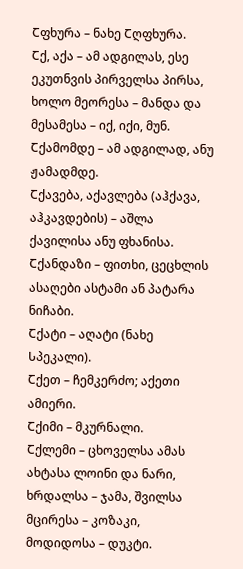Ⴀფხურა – ნახე Ⴀღფხურა.
Ⴀქ, აქა – ამ ადგილას, ესე ეკუთნვის პირველსა პირსა, ხოლო მეორესა – მანდა და მესამესა – იქ, იქი, მუნ.
Ⴀქამომდე – ამ ადგილად, ანუ ჟამადმდე.
Ⴀქავება, აქავლება (აჰქავა, აჰკავდების) – აშლა ქავილისა ანუ ფხანისა.
Ⴀქანდაზი – ფითხი, ცეცხლის ასაღები ასტამი ან პატარა ნიჩაბი.
Ⴀქატი – აღატი (ნახე Ⴑპეკალი).
Ⴀქეთ – ჩემკერძო; აქეთი ამიერი.
Ⴀქიმი – მკურნალი.
Ⴀქლემი – ცხოველსა ამას ახტასა ლოინი და ნარი, ხრდალსა – ჯამა, შვილსა მცირესა – კოზაკი, მოდიდოსა – დუკტი.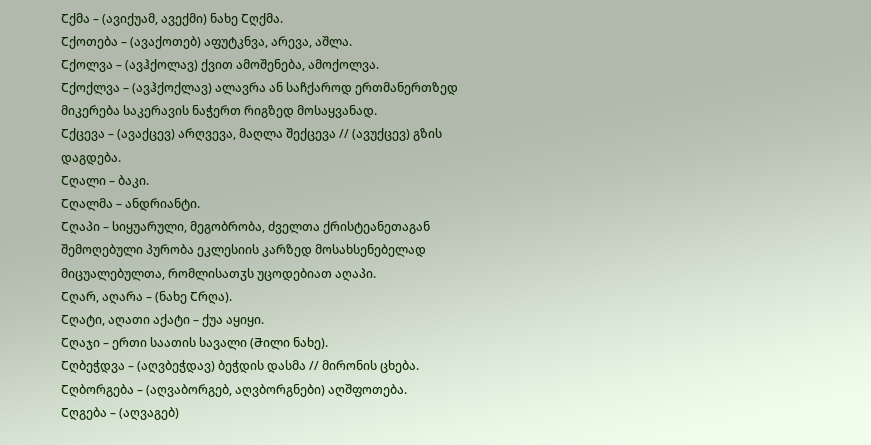Ⴀქმა – (ავიქუამ, ავექმი) ნახე Ⴀღქმა.
Ⴀქოთება – (ავაქოთებ) აფუტკნვა, არევა, აშლა.
Ⴀქოლვა – (ავჰქოლავ) ქვით ამოშენება, ამოქოლვა.
Ⴀქოქლვა – (ავჰქოქლავ) ალავრა ან საჩქაროდ ერთმანერთზედ მიკერება საკერავის ნაჭერთ რიგზედ მოსაყვანად.
Ⴀქცევა – (ავაქცევ) არღვევა, მაღლა შექცევა // (ავუქცევ) გზის დაგდება.
Ⴀღალი – ბაკი.
Ⴀღალმა – ანდრიანტი.
Ⴀღაპი – სიყუარული, მეგობრობა, ძველთა ქრისტეანეთაგან შემოღებული პურობა ეკლესიის კარზედ მოსახსენებელად მიცუალებულთა, რომლისათჳს უცოდებიათ აღაპი.
Ⴀღარ, აღარა – (ნახე Ⴀრღა).
Ⴀღატი, აღათი აქატი – ქუა აყიყი.
Ⴀღაჯი – ერთი საათის სავალი (Ⴋილი ნახე).
Ⴀღბეჭდვა – (აღვბეჭდავ) ბეჭდის დასმა // მირონის ცხება.
Ⴀღბორგება – (აღვაბორგებ, აღვბორგნები) აღშფოთება.
Ⴀღგება – (აღვაგებ)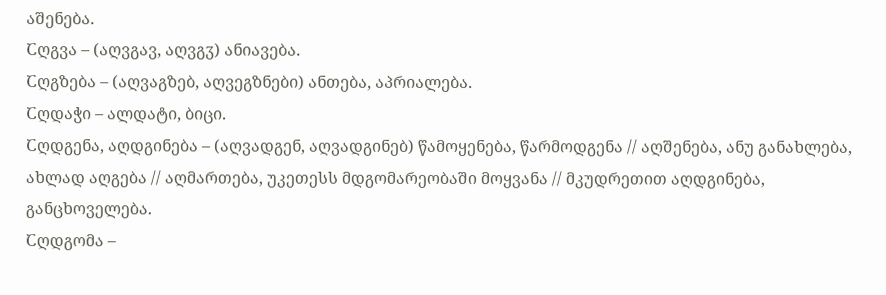აშენება.
Ⴀღგვა – (აღვგავ, აღვგჳ) ანიავება.
Ⴀღგზება – (აღვაგზებ, აღვეგზნები) ანთება, აპრიალება.
Ⴀღდაჭი – ალდატი, ბიცი.
Ⴀღდგენა, აღდგინება – (აღვადგენ, აღვადგინებ) წამოყენება, წარმოდგენა // აღშენება, ანუ განახლება, ახლად აღგება // აღმართება, უკეთესს მდგომარეობაში მოყვანა // მკუდრეთით აღდგინება, განცხოველება.
Ⴀღდგომა –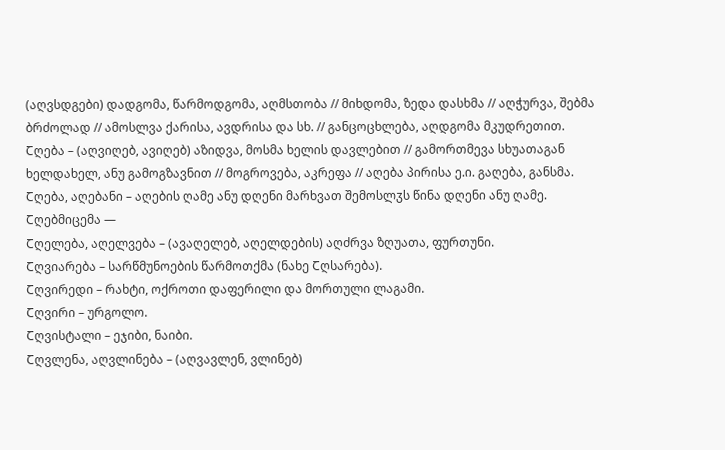(აღვსდგები) დადგომა, წარმოდგომა, აღმსთობა // მიხდომა, ზედა დასხმა // აღჭურვა, შებმა ბრძოლად // ამოსლვა ქარისა, ავდრისა და სხ. // განცოცხლება, აღდგომა მკუდრეთით.
Ⴀღება – (აღვიღებ, ავიღებ) აზიდვა, მოსმა ხელის დავლებით // გამორთმევა სხუათაგან ხელდახელ, ანუ გამოგზავნით // მოგროვება, აკრეფა // აღება პირისა ე.ი. გაღება, განსმა.
Ⴀღება, აღებანი – აღების ღამე ანუ დღენი მარხვათ შემოსლჳს წინა დღენი ანუ ღამე.
Ⴀღებმიცემა —
Ⴀღელება, აღელვება – (ავაღელებ, აღელდების) აღძრვა ზღუათა, ფურთუნი.
Ⴀღვიარება – სარწმუნოების წარმოთქმა (ნახე Ⴀღსარება).
Ⴀღვირედი – რახტი, ოქროთი დაფერილი და მორთული ლაგამი.
Ⴀღვირი – ურგოლო.
Ⴀღვისტალი – ეჯიბი, ნაიბი.
Ⴀღვლენა, აღვლინება – (აღვავლენ, ვლინებ)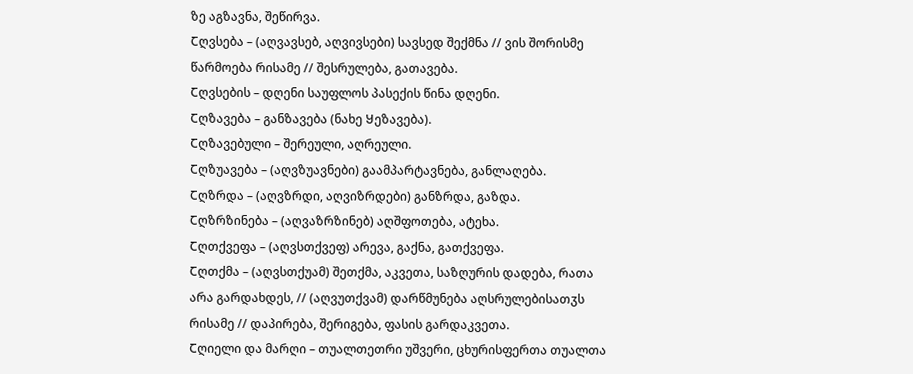ზე აგზავნა, შეწირვა.
Ⴀღვსება – (აღვავსებ, აღვივსები) სავსედ შექმნა // ვის შორისმე წარმოება რისამე // შესრულება, გათავება.
Ⴀღვსების – დღენი საუფლოს პასექის წინა დღენი.
Ⴀღზავება – განზავება (ნახე Ⴘეზავება).
Ⴀღზავებული – შერეული, აღრეული.
Ⴀღზუავება – (აღვზუავნები) გაამპარტავნება, განლაღება.
Ⴀღზრდა – (აღვზრდი, აღვიზრდები) განზრდა, გაზდა.
Ⴀღზრზინება – (აღვაზრზინებ) აღშფოთება, ატეხა.
Ⴀღთქვეფა – (აღვსთქვეფ) არევა, გაქნა, გათქვეფა.
Ⴀღთქმა – (აღვსთქუამ) შეთქმა, აკვეთა, საზღურის დადება, რათა არა გარდახდეს, // (აღვუთქვამ) დარწმუნება აღსრულებისათჳს რისამე // დაპირება, შერიგება, ფასის გარდაკვეთა.
Ⴀღიელი და მარღი – თუალთეთრი უშვერი, ცხურისფერთა თუალთა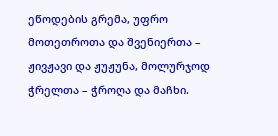ეწოდების გრემა, უფრო მოთეთროთა და შვენიერთა – ჟივჟავი და ჟუჟუნა, მოლურჯოდ ჭრელთა – ჭროღა და მაჩხი.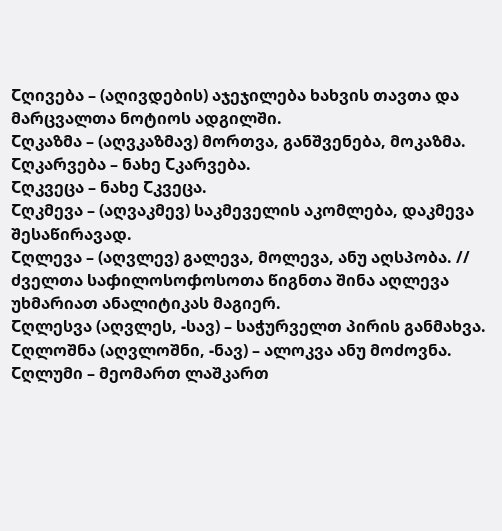Ⴀღივება – (აღივდების) აჯეჯილება ხახვის თავთა და მარცვალთა ნოტიოს ადგილში.
Ⴀღკაზმა – (აღვკაზმავ) მორთვა, განშვენება, მოკაზმა.
Ⴀღკარვება – ნახე Ⴀკარვება.
Ⴀღკვეცა – ნახე Ⴀკვეცა.
Ⴀღკმევა – (აღვაკმევ) საკმეველის აკომლება, დაკმევა შესაწირავად.
Ⴀღლევა – (აღვლევ) გალევა, მოლევა, ანუ აღსპობა. // ძველთა საჶილოსოჶოსოთა წიგნთა შინა აღლევა უხმარიათ ანალიტიკას მაგიერ.
Ⴀღლესვა (აღვლეს, -სავ) – საჭურველთ პირის განმახვა.
Ⴀღლოშნა (აღვლოშნი, -ნავ) – ალოკვა ანუ მოძოვნა.
Ⴀღლუმი – მეომართ ლაშკართ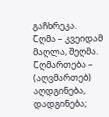გაჩხრეკა.
Ⴀღმა – კვეიდამ მაღლა, შეღმა.
Ⴀღმართება – (აღვმართებ) აღდგინება, დადგინება;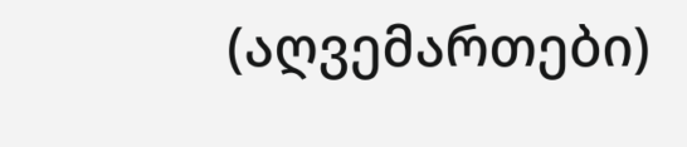(აღვემართები)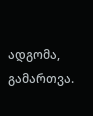ადგომა, გამართვა.